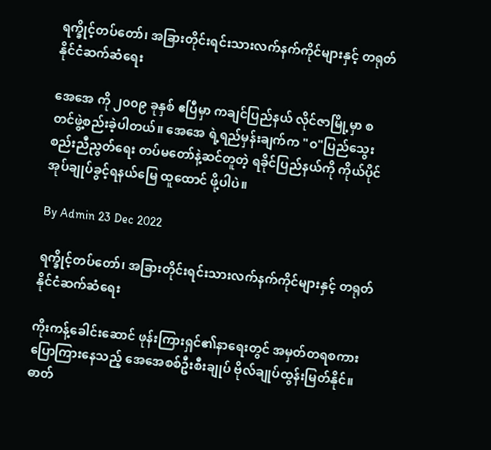ရက္ခိုင့်တပ်တော်၊ အခြားတိုင်းရင်းသားလက်နက်ကိုင်များနှင့် တရုတ်နိုင်ငံဆက်ဆံရေး

အေအေ ကို ၂၀၀၉ ခုနှစ် ဧပြီမှာ ကချင်ပြည်နယ် လိုင်ဇာမြို့မှာ စတင်ဖွဲ့စည်းခဲ့ပါတယ်။ အေအေ ရဲ့ရည်မှန်းချက်က "ဝ"ပြည်သွေးစည်းညီညွတ်ရေး တပ်မတော်နဲ့ဆင်တူတဲ့ ရခိုင်ပြည်နယ်ကို ကိုယ်ပိုင်အုပ်ချုပ်ခွင့်ရနယ်မြေ ထူထောင် ဖို့ပါပဲ။

By Admin 23 Dec 2022

ရက္ခိုင့်တပ်တော်၊ အခြားတိုင်းရင်းသားလက်နက်ကိုင်များနှင့် တရုတ်နိုင်ငံဆက်ဆံရေး

ကိုးကန့်ခေါင်းဆောင် ဖုန်းကြားရှင်၏နာရေးတွင် အမှတ်တရစကား ပြောကြားနေသည့် အေအေစစ်ဦးစီးချုပ် ဗိုလ်ချုပ်ထွန်းမြတ်နိုင်။ ဓာတ်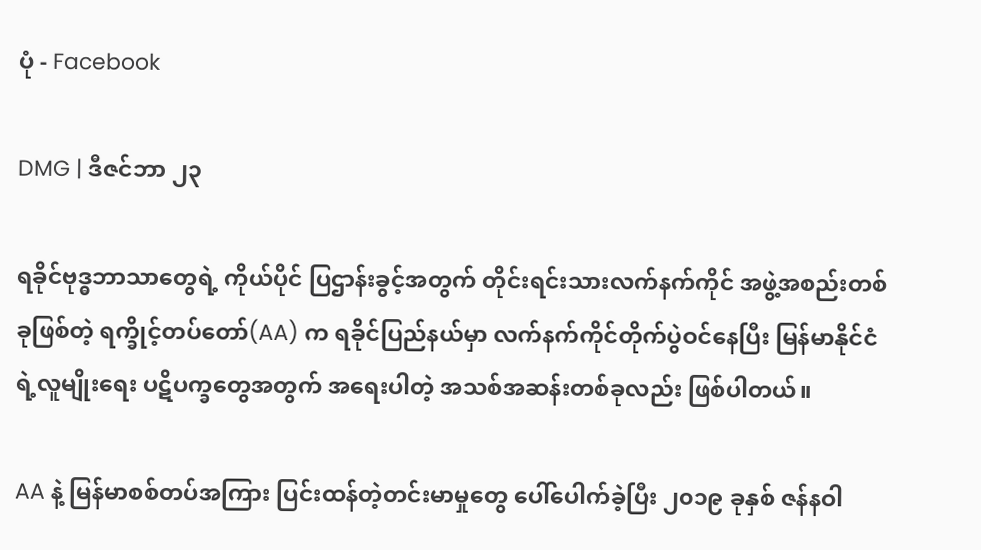ပုံ - Facebook

DMG | ဒီဇင်ဘာ ၂၃

ရခိုင်ဗုဒ္ဓဘာသာတွေရဲ့ ကိုယ်ပိုင် ပြဌာန်းခွင့်အတွက် တိုင်းရင်းသားလက်နက်ကိုင် အဖွဲ့အစည်းတစ်ခုဖြစ်တဲ့ ရက္ခိုင့်တပ်တော်(AA) က ရခိုင်ပြည်နယ်မှာ လက်နက်ကိုင်တိုက်ပွဲဝင်နေပြီး မြန်မာနိုင်ငံရဲ့လူမျိုးရေး ပဋိပက္ခတွေအတွက် အရေးပါတဲ့ အသစ်အဆန်းတစ်ခုလည်း ဖြစ်ပါတယ်။

AA နဲ့ မြန်မာစစ်တပ်အကြား ပြင်းထန်တဲ့တင်းမာမှုတွေ ပေါ်ပေါက်ခဲ့ပြီး ၂၀၁၉ ခုနှစ် ဇန်နဝါ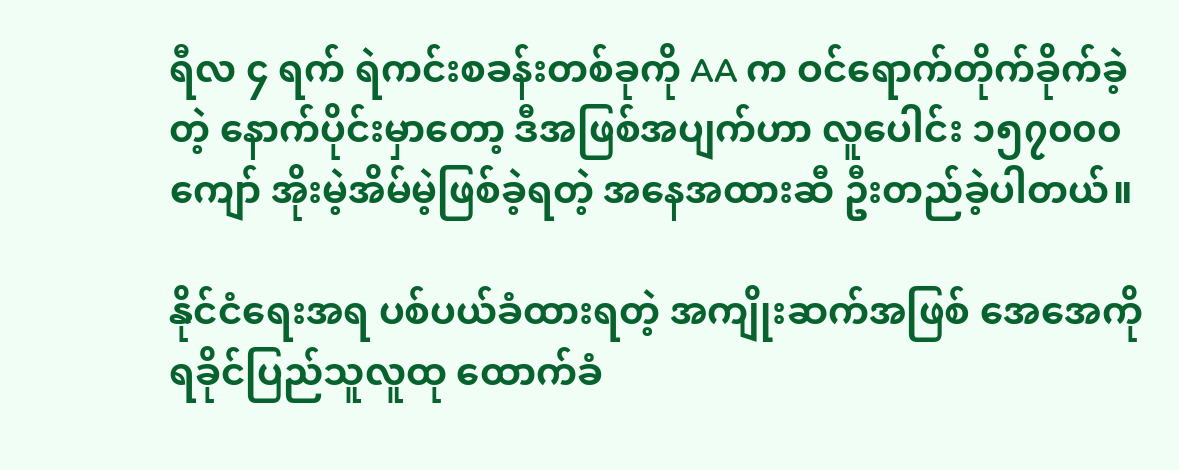ရီလ ၄ ရက် ရဲကင်းစခန်းတစ်ခုကို AA က ဝင်ရောက်တိုက်ခိုက်ခဲ့တဲ့ နောက်ပိုင်းမှာတော့ ဒီအဖြစ်အပျက်ဟာ လူပေါင်း ၁၅၇၀၀၀ ကျော် အိုးမဲ့အိမ်မဲ့ဖြစ်ခဲ့ရတဲ့ အနေအထားဆီ ဦးတည်ခဲ့ပါတယ်။

နိုင်ငံရေးအရ ပစ်ပယ်ခံထားရတဲ့ အကျိုးဆက်အဖြစ် အေအေကို ရခိုင်ပြည်သူလူထု ထောက်ခံ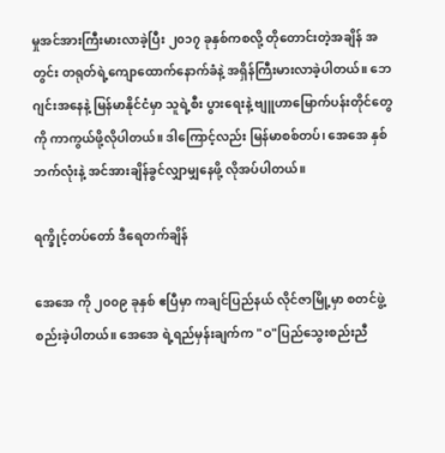မှုအင်အားကြီးမားလာခဲ့ပြီး ၂၀၁၇ ခုနှစ်ကစလို့ တိုတောင်းတဲ့အချိန် အတွင်း တရုတ်ရဲ့ကျောထောက်နောက်ခံနဲ့ အရှိန်ကြီးမားလာခဲ့ပါတယ်။ ဘေဂျင်းအနေနဲ့ မြန်မာနိုင်ငံမှာ သူရဲ့စီး ပွားရေးနဲ့ ဗျူဟာမြောက်ပန်းတိုင်တွေကို ကာကွယ်ဖို့လိုပါတယ်။ ဒါကြောင့်လည်း မြန်မာစစ်တပ်၊ အေအေ နှစ် ဘက်လုံးနဲ့ အင်အားချိန်ခွင်လျှာမျှနေဖို့ လိုအပ်ပါတယ်။

ရက္ခိုင့်တပ်တော် ဒီရေတက်ချိန်

အေအေ ကို ၂၀၀၉ ခုနှစ် ဧပြီမှာ ကချင်ပြည်နယ် လိုင်ဇာမြို့မှာ စတင်ဖွဲ့စည်းခဲ့ပါတယ်။ အေအေ ရဲ့ရည်မှန်းချက်က "ဝ"ပြည်သွေးစည်းညီ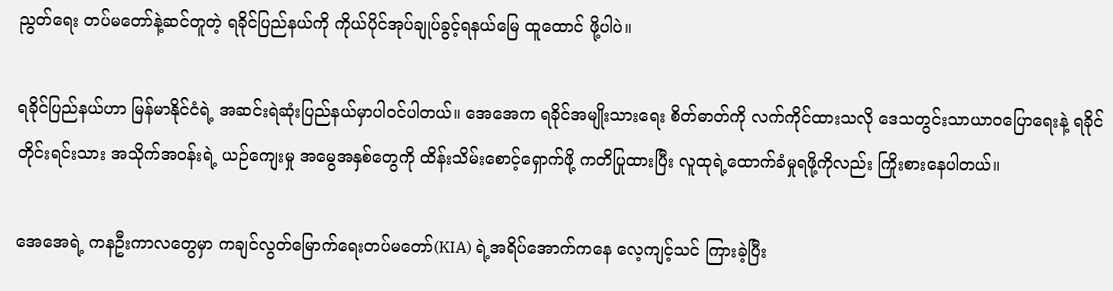ညွတ်ရေး တပ်မတော်နဲ့ဆင်တူတဲ့ ရခိုင်ပြည်နယ်ကို ကိုယ်ပိုင်အုပ်ချုပ်ခွင့်ရနယ်မြေ ထူထောင် ဖို့ပါပဲ။

ရခိုင်ပြည်နယ်ဟာ မြန်မာနိုင်ငံရဲ့ အဆင်းရဲဆုံးပြည်နယ်မှာပါဝင်ပါတယ်။ အေအေက ရခိုင်အမျိုးသားရေး စိတ်ဓာတ်ကို လက်ကိုင်ထားသလို ဒေသတွင်းသာယာဝပြောရေးနဲ့ ရခိုင်တိုင်းရင်းသား အသိုက်အဝန်းရဲ့ ယဉ်ကျေးမှု အမွေအနှစ်တွေကို ထိန်းသိမ်းစောင့်ရှောက်ဖို့ ကတိပြုထားပြီး လူထုရဲ့ထောက်ခံမှုရဖို့ကိုလည်း ကြိုးစားနေပါတယ်။

အေအေရဲ့ ကနဦးကာလတွေမှာ ကချင်လွတ်မြောက်ရေးတပ်မတော်(KIA) ရဲ့အရိပ်အောက်ကနေ လေ့ကျင့်သင် ကြားခဲ့ပြီး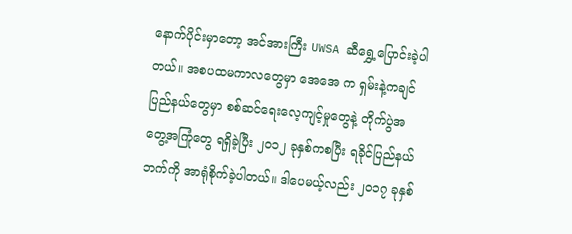နောက်ပိုင်းမှာတော့ အင်အားကြီး UWSA ဆီရွှေ့ပြောင်းခဲ့ပါတယ်။ အစပထမကာလတွေမှာ အေအေ က ရှမ်းနဲ့ကချင်ပြည်နယ်တွေမှာ စစ်ဆင်ရေးလေ့ကျင့်မှုတွေနဲ့ တိုက်ပွဲအတွေ့အကြုံတွေ ရရှိခဲ့ပြီး ၂၀၁၂ ခုနှစ်ကစပြီး ရခိုင်ပြည်နယ်ဘက်ကို အာရုံစိုက်ခဲ့ပါတယ်။ ဒါပေမယ့်လည်း ၂၀၁၇ ခုနှစ်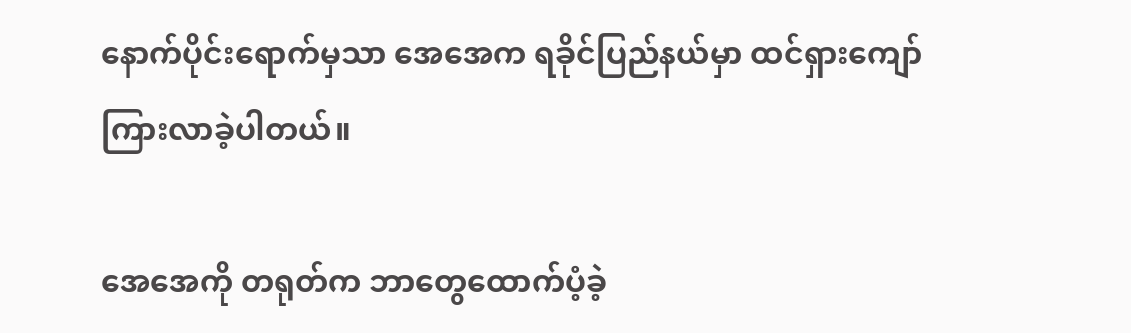နောက်ပိုင်းရောက်မှသာ အေအေက ရခိုင်ပြည်နယ်မှာ ထင်ရှားကျော်ကြားလာခဲ့ပါတယ်။

အေအေကို တရုတ်က ဘာတွေထောက်ပံ့ခဲ့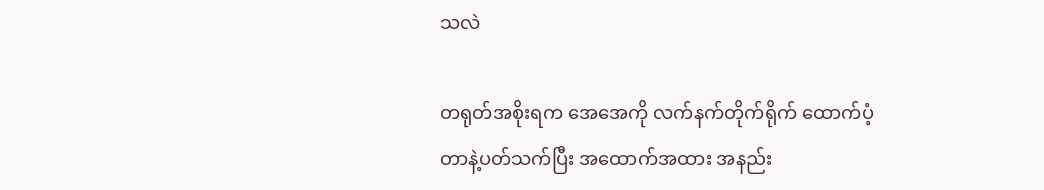သလဲ

တရုတ်အစိုးရက အေအေကို လက်နက်တိုက်ရိုက် ထောက်ပံ့တာနဲ့ပတ်သက်ပြီး အထောက်အထား အနည်း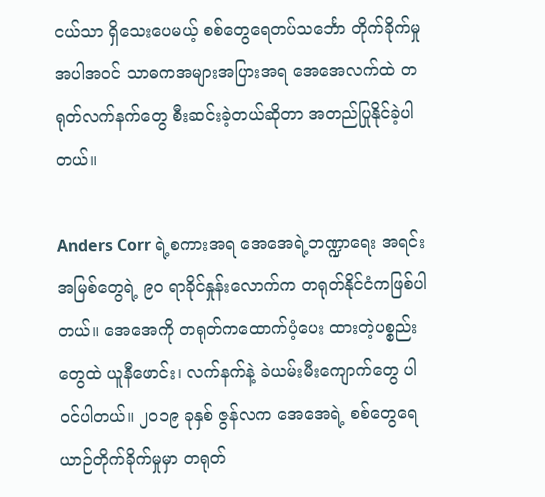ငယ်သာ ရှိသေးပေမယ့် စစ်တွေရေတပ်သင်္ဘော တိုက်ခိုက်မှုအပါအဝင် သာဓကအများအပြားအရ အေအေလက်ထဲ တရုတ်လက်နက်တွေ စီးဆင်းခဲ့တယ်ဆိုတာ အတည်ပြုနိုင်ခဲ့ပါတယ်။

Anders Corr ရဲ့စကားအရ အေအေရဲ့ဘဏ္ဍာရေး အရင်းအမြစ်တွေရဲ့ ၉၀ ရာခိုင်နှုန်းလောက်က တရုတ်နိုင်ငံကဖြစ်ပါတယ်။ အေအေကို တရုတ်ကထောက်ပံ့ပေး ထားတဲ့ပစ္စည်းတွေထဲ ယူနီဖောင်း၊ လက်နက်နဲ့ ခဲယမ်းမီးကျောက်တွေ ပါဝင်ပါတယ်။ ၂၀၁၉ ခုနှစ် ဇွန်လက အေအေရဲ့ စစ်တွေရေယာဉ်တိုက်ခိုက်မှုမှာ တရုတ်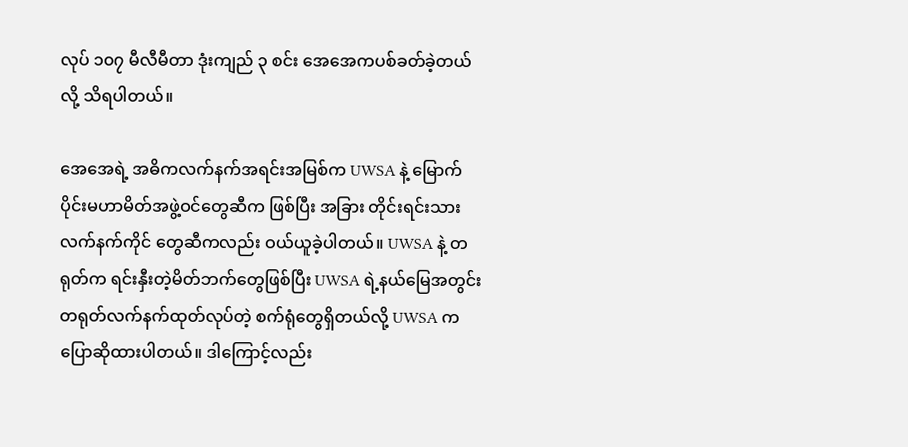လုပ် ၁၀၇ မီလီမီတာ ဒုံးကျည် ၃ စင်း အေအေကပစ်ခတ်ခဲ့တယ်လို့ သိရပါတယ်။

အေအေရဲ့ အဓိကလက်နက်အရင်းအမြစ်က UWSA နဲ့ မြောက်ပိုင်းမဟာမိတ်အဖွဲ့ဝင်တွေဆီက ဖြစ်ပြီး အခြား တိုင်းရင်းသားလက်နက်ကိုင် တွေဆီကလည်း ဝယ်ယူခဲ့ပါတယ်။ UWSA နဲ့ တရုတ်က ရင်းနှီးတဲ့မိတ်ဘက်တွေဖြစ်ပြီး UWSA ရဲ့နယ်မြေအတွင်း တရုတ်လက်နက်ထုတ်လုပ်တဲ့ စက်ရုံတွေရှိတယ်လို့ UWSA ကပြောဆိုထားပါတယ်။ ဒါကြောင့်လည်း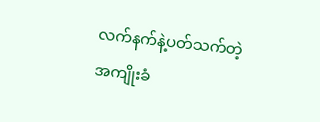လက်နက်နဲ့ပတ်သက်တဲ့ အကျိုးခံ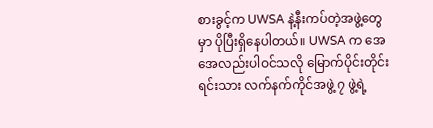စားခွင့်က UWSA နဲ့နီးကပ်တဲ့အဖွဲ့တွေမှာ ပိုပြီးရှိနေပါတယ်။ UWSA က အေအေလည်းပါဝင်သလို မြောက်ပိုင်းတိုင်းရင်းသား လက်နက်ကိုင်အဖွဲ့ ၇ ဖွဲ့ရဲ့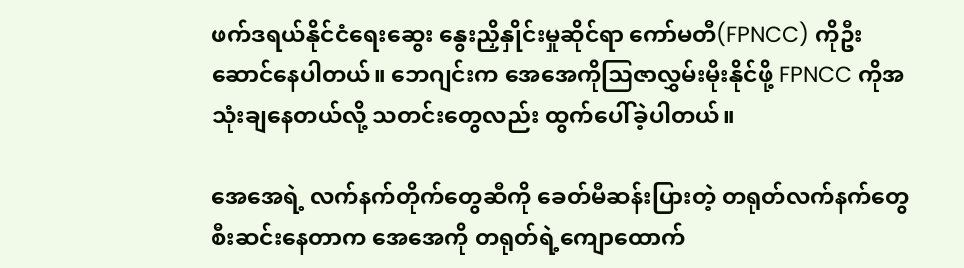ဖက်ဒရယ်နိုင်ငံရေးဆွေး နွေးညှိနှိုင်းမှုဆိုင်ရာ ကော်မတီ(FPNCC) ကိုဦးဆောင်နေပါတယ်။ ဘေဂျင်းက အေအေကိုဩဇာလွှမ်းမိုးနိုင်ဖို့ FPNCC ကိုအသုံးချနေတယ်လို့ သတင်းတွေလည်း ထွက်ပေါ်ခဲ့ပါတယ်။

အေအေရဲ့ လက်နက်တိုက်တွေဆီကို ခေတ်မီဆန်းပြားတဲ့ တရုတ်လက်နက်တွေ စီးဆင်းနေတာက အေအေကို တရုတ်ရဲ့ကျောထောက်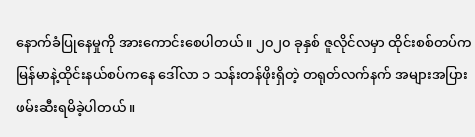နောက်ခံပြုနေမှုကို အားကောင်းစေပါတယ်။ ၂၀၂၀ ခုနှစ် ဇူလိုင်လမှာ ထိုင်းစစ်တပ်က မြန်မာနဲ့ထိုင်းနယ်စပ်ကနေ ဒေါ်လာ ၁ သန်းတန်ဖိုးရှိတဲ့ တရုတ်လက်နက် အများအပြား ဖမ်းဆီးရမိခဲ့ပါတယ်။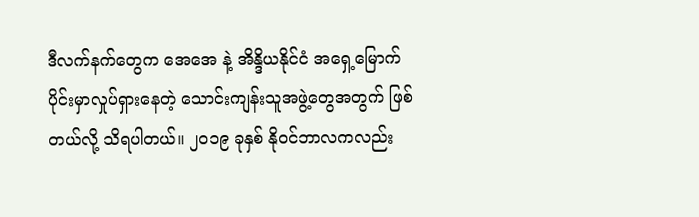ဒီလက်နက်တွေက အေအေ နဲ့ အိန္ဒိယနိုင်ငံ အရှေ့မြောက်ပိုင်းမှာလှုပ်ရှားနေတဲ့ သောင်းကျန်းသူအဖွဲ့တွေအတွက် ဖြစ်တယ်လို့ သိရပါတယ်။ ၂၀၁၉ ခုနှစ် နိုဝင်ဘာလကလည်း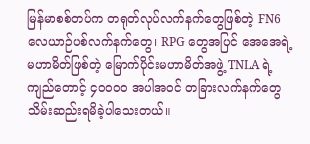မြန်မာစစ်တပ်က တရုတ်လုပ်လက်နက်တွေဖြစ်တဲ့ FN6 လေယာဉ်ပစ်လက်နက်တွေ၊ RPG တွေအပြင် အေအေရဲ့မဟာမိတ်ဖြစ်တဲ့ မြောက်ပိုင်းမဟာမိတ်အဖွဲ့ TNLA ရဲ့ကျည်တောင့် ၄၀၀၀၀ အပါအဝင် တခြားလက်နက်တွေ သိမ်းဆည်းရမိခဲ့ပါသေးတယ်။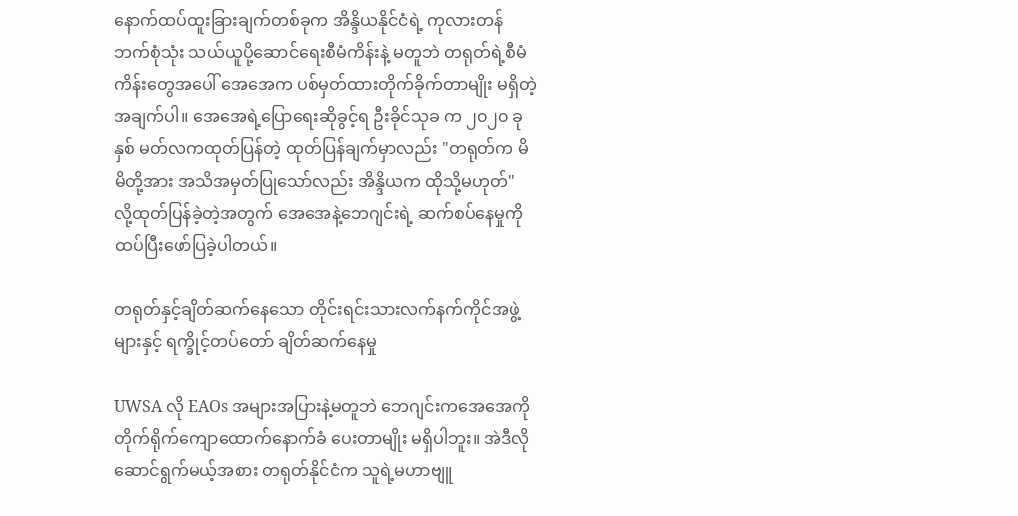နောက်ထပ်ထူးခြားချက်တစ်ခုက အိန္ဒိယနိုင်ငံရဲ့ ကုလားတန်ဘက်စုံသုံး သယ်ယူပို့ဆောင်ရေးစီမံကိန်းနဲ့ မတူဘဲ တရုတ်ရဲ့စီမံကိန်းတွေအပေါ် အေအေက ပစ်မှတ်ထားတိုက်ခိုက်တာမျိုး မရှိတဲ့အချက်ပါ။ အေအေရဲ့ပြောရေးဆိုခွင့်ရ ဦးခိုင်သုခ က ၂၀၂၀ ခုနှစ် မတ်လကထုတ်ပြန်တဲ့ ထုတ်ပြန်ချက်မှာလည်း "တရုတ်က မိမိတို့အား အသိအမှတ်ပြုသော်လည်း အိန္ဒိယက ထိုသို့မဟုတ်" လို့ထုတ်ပြန်ခဲ့တဲ့အတွက် အေအေနဲ့ဘေဂျင်းရဲ့ ဆက်စပ်နေမှုကို ထပ်ပြီးဖော်ပြခဲ့ပါတယ်။

တရုတ်နှင့်ချိတ်ဆက်နေသော တိုင်းရင်းသားလက်နက်ကိုင်အဖွဲ့များနှင့် ရက္ခိုင့်တပ်တော် ချိတ်ဆက်နေမှု

UWSA လို EAOs အများအပြားနဲ့မတူဘဲ ဘေဂျင်းကအေအေကို တိုက်ရိုက်ကျောထောက်နောက်ခံ ပေးတာမျိုး မရှိပါဘူး။ အဲဒီလိုဆောင်ရွက်မယ့်အစား တရုတ်နိုင်ငံက သူရဲ့မဟာဗျူ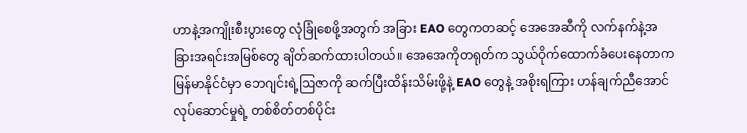ဟာနဲ့အကျိုးစီးပွားတွေ လုံခြုံစေဖို့အတွက် အခြား EAO တွေကတဆင့် အေအေဆီကို လက်နက်နဲ့အခြားအရင်းအမြစ်တွေ ချိတ်ဆက်ထားပါတယ်။ အေအေကိုတရုတ်က သွယ်ဝိုက်ထောက်ခံပေးနေတာက မြန်မာနိုင်ငံမှာ ဘေဂျင်းရဲ့ဩဇာကို ဆက်ပြီးထိန်းသိမ်းဖို့နဲ့ EAO တွေနဲ့ အစိုးရကြား ဟန်ချက်ညီအောင် လုပ်ဆောင်မှုရဲ့ တစ်စိတ်တစ်ပိုင်း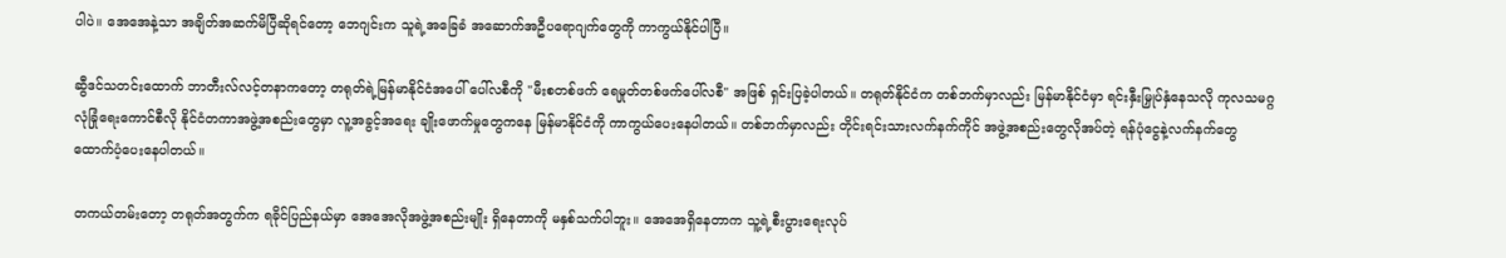ပါပဲ။ အေအေနဲ့သာ အချိတ်အဆက်မိပြီဆိုရင်တော့ ဘေဂျင်းက သူရဲ့အခြေခံ အဆောက်အဦပရောဂျက်တွေကို ကာကွယ်နိုင်ပါပြီ။

ဆွီဒင်သတင်းထောက် ဘာတီးလ်လင့်တနာကတော့ တရုတ်ရဲ့မြန်မာနိုင်ငံအပေါ် ပေါ်လစီကို "မီးစတစ်ဖက် ရေမှုတ်တစ်ဖက်ပေါ်လစီ" အဖြစ် ရှင်းပြခဲ့ပါတယ်။ တရုတ်နိုင်ငံက တစ်ဘက်မှာလည်း မြန်မာနိုင်ငံမှာ ရင်းနှီးမြှုပ်နှံနေသလို ကုလသမဂ္ဂလုံခြုံရေးကောင်စီလို နိုင်ငံတကာအဖွဲ့အစည်းတွေမှာ လူ့အခွင့်အရေး ချိုးဖောက်မှုတွေကနေ မြန်မာနိုင်ငံကို ကာကွယ်ပေးနေပါတယ်။ တစ်ဘက်မှာလည်း တိုင်းရင်းသားလက်နက်ကိုင် အဖွဲ့အစည်းတွေလိုအပ်တဲ့ ရန်ပုံငွေနဲ့လက်နက်တွေ ထောက်ပံ့ပေးနေပါတယ်။

တကယ်တမ်းတော့ တရုတ်အတွက်က ရခိုင်ပြည်နယ်မှာ အေအေလိုအဖွဲ့အစည်းမျိုး ရှိနေတာကို မနှစ်သက်ပါဘူး။ အေအေရှိနေတာက သူ့ရဲ့စီးပွားရေးလုပ်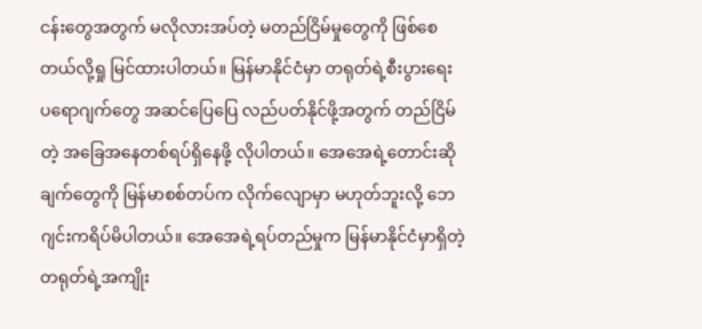ငန်းတွေအတွက် မလိုလားအပ်တဲ့ မတည်ငြိမ်မှုတွေကို ဖြစ်စေတယ်လို့ရှု မြင်ထားပါတယ်။ မြန်မာနိုင်ငံမှာ တရုတ်ရဲ့စီးပွားရေး ပရောဂျက်တွေ အဆင်ပြေပြေ လည်ပတ်နိုင်ဖို့အတွက် တည်ငြိမ်တဲ့ အခြေအနေတစ်ရပ်ရှိနေဖို့ လိုပါတယ်။ အေအေရဲ့တောင်းဆိုချက်တွေကို မြန်မာစစ်တပ်က လိုက်လျောမှာ မဟုတ်ဘူးလို့ ဘေဂျင်းကရိပ်မိပါတယ်။ အေအေရဲ့ရပ်တည်မှုက မြန်မာနိုင်ငံမှာရှိတဲ့ တရုတ်ရဲ့အကျိုး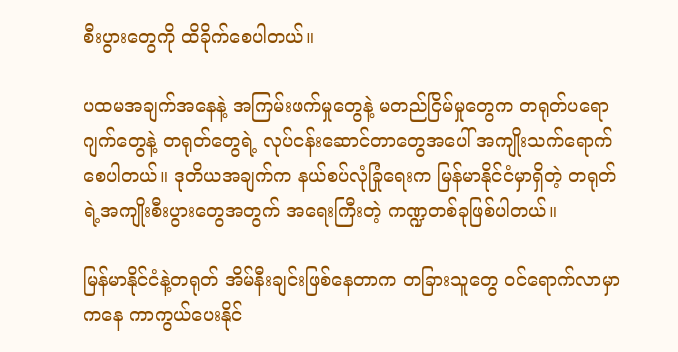စီးပွားတွေကို ထိခိုက်စေပါတယ်။

ပထမအချက်အနေနဲ့ အကြမ်းဖက်မှုတွေနဲ့ မတည်ငြိမ်မှုတွေက တရုတ်ပရောဂျက်တွေနဲ့ တရုတ်တွေရဲ့ လုပ်ငန်းဆောင်တာတွေအပေါ် အကျိုးသက်ရောက်စေပါတယ်။ ဒုတိယအချက်က နယ်စပ်လုံခြုံရေးက မြန်မာနိုင်ငံမှာရှိတဲ့ တရုတ်ရဲ့အကျိုးစီးပွားတွေအတွက် အရေးကြီးတဲ့ ကဏ္ဍတစ်ခုဖြစ်ပါတယ်။

မြန်မာနိုင်ငံနဲ့တရုတ် အိမ်နီးချင်းဖြစ်နေတာက တခြားသူတွေ ဝင်ရောက်လာမှာကနေ ကာကွယ်ပေးနိုင်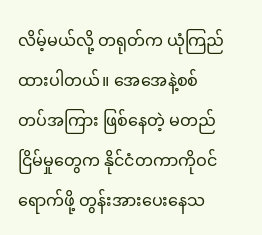လိမ့်မယ်လို့ တရုတ်က ယုံကြည်ထားပါတယ်။ အေအေနဲ့စစ်တပ်အကြား ဖြစ်နေတဲ့ မတည်ငြိမ်မှုတွေက နိုင်ငံတကာကိုဝင်ရောက်ဖို့ တွန်းအားပေးနေသ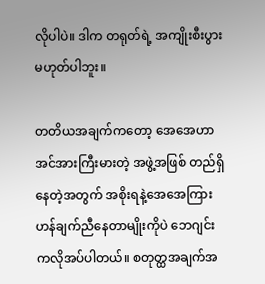လိုပါပဲ။ ဒါက တရုတ်ရဲ့ အကျိုးစီးပွားမဟုတ်ပါဘူး။

တတိယအချက်ကတော့ အေအေဟာ အင်အားကြီးမားတဲ့ အဖွဲ့အဖြစ် တည်ရှိနေတဲ့အတွက် အစိုးရနဲ့အေအေကြား ဟန်ချက်ညီနေတာမျိုးကိုပဲ ဘေဂျင်းကလိုအပ်ပါတယ်။ စတုတ္ထအချက်အ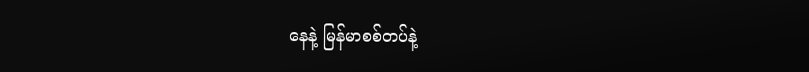နေနဲ့ မြန်မာစစ်တပ်နဲ့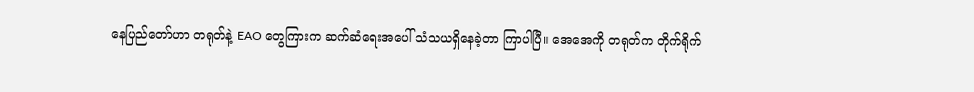နေပြည်တော်ဟာ တရုတ်နဲ့ EAO တွေကြားက ဆက်ဆံရေးအပေါ် သံသယရှိနေခဲ့တာ ကြာပါပြီ။ အေအေကို တရုတ်က တိုက်ရိုက်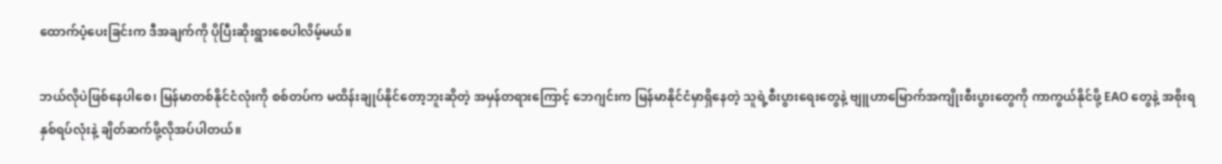ထောက်ပံ့ပေးခြင်းက ဒီအချက်ကို ပိုပြီးဆိုးရွားစေပါလိမ့်မယ်။

ဘယ်လိုပဲဖြစ်နေပါစေ၊ မြန်မာတစ်နိုင်ငံလုံးကို စစ်တပ်က မထိန်းချုပ်နိုင်တော့ဘူးဆိုတဲ့ အမှန်တရားကြောင့် ဘေဂျင်းက မြန်မာနိုင်ငံမှာရှိနေတဲ့ သူရဲ့စီးပွားရေးတွေနဲ့ ဗျူဟာမြောက်အကျိုးစီးပွားတွေကို ကာကွယ်နိုင်ဖို့ EAO တွေနဲ့ အစိုးရ နှစ်ရပ်လုံးနဲ့ ချိတ်ဆက်ဖို့လိုအပ်ပါတယ်။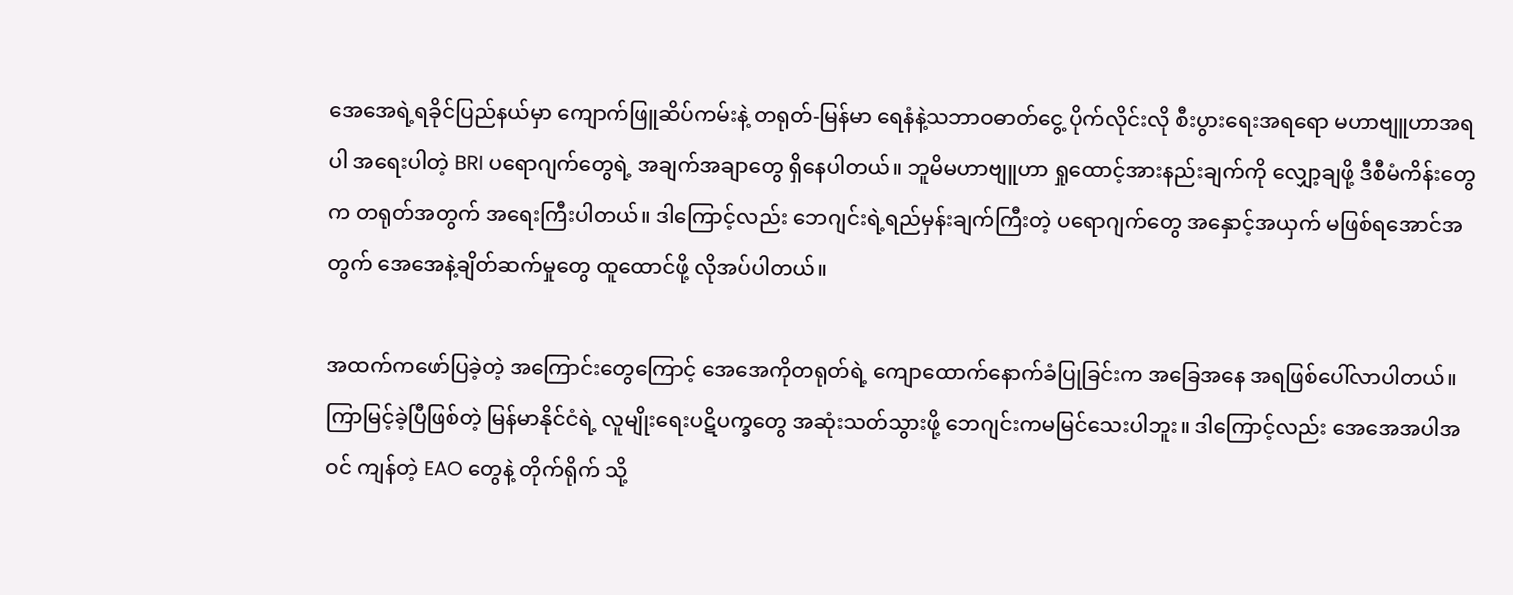အေအေရဲ့ရခိုင်ပြည်နယ်မှာ ကျောက်ဖြူဆိပ်ကမ်းနဲ့ တရုတ်-မြန်မာ ရေနံနဲ့သဘာဝဓာတ်ငွေ့ ပိုက်လိုင်းလို စီးပွားရေးအရရော မဟာဗျူဟာအရပါ အရေးပါတဲ့ BRI ပရောဂျက်တွေရဲ့ အချက်အချာတွေ ရှိနေပါတယ်။ ဘူမိမဟာဗျူဟာ ရှုထောင့်အားနည်းချက်ကို လျှော့ချဖို့ ဒီစီမံကိန်းတွေက တရုတ်အတွက် အရေးကြီးပါတယ်။ ဒါကြောင့်လည်း ဘေဂျင်းရဲ့ရည်မှန်းချက်ကြီးတဲ့ ပရောဂျက်တွေ အနှောင့်အယှက် မဖြစ်ရအောင်အတွက် အေအေနဲ့ချိတ်ဆက်မှုတွေ ထူထောင်ဖို့ လိုအပ်ပါတယ်။

အထက်ကဖော်ပြခဲ့တဲ့ အကြောင်းတွေကြောင့် အေအေကိုတရုတ်ရဲ့ ကျောထောက်နောက်ခံပြုခြင်းက အခြေအနေ အရဖြစ်ပေါ်လာပါတယ်။ ကြာမြင့်ခဲ့ပြီဖြစ်တဲ့ မြန်မာနိုင်ငံရဲ့ လူမျိုးရေးပဋိပက္ခတွေ အဆုံးသတ်သွားဖို့ ဘေဂျင်းကမမြင်သေးပါဘူး။ ဒါကြောင့်လည်း အေအေအပါအဝင် ကျန်တဲ့ EAO တွေနဲ့ တိုက်ရိုက် သို့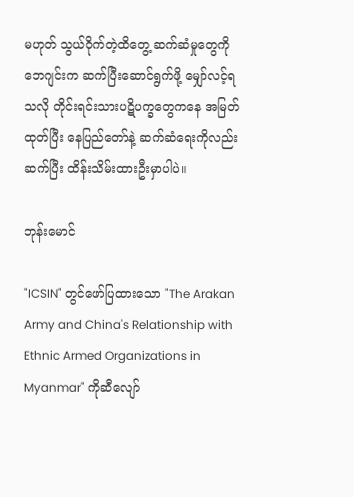မဟုတ် သွယ်ဝိုက်တဲ့ထိတွေ့ ဆက်ဆံမှုတွေကို ဘေဂျင်းက ဆက်ပြီးဆောင်ရွက်ဖို့ မျှော်လင့်ရသလို တိုင်းရင်းသားပဋိပက္ခတွေကနေ အမြတ်ထုတ်ပြီး နေပြည်တော်နဲ့ ဆက်ဆံရေးကိုလည်း ဆက်ပြီး ထိန်းသိမ်းထားဦးမှာပါပဲ။

ဘုန်းမောင်

"ICSIN" တွင်ဖော်ပြထားသော "The Arakan Army and China's Relationship with Ethnic Armed Organizations in Myanmar" ကိုဆီလျော်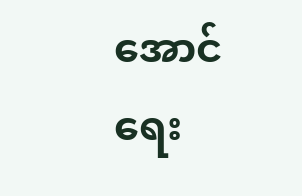အောင်ရေး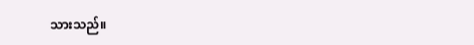သားသည်။